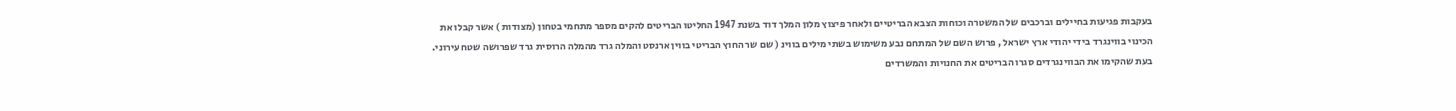בעקבות פגיעות בחיילים וברכבים של המשטרה וכוחות הצבא הבריטיים ולאחר פיצוץ מלון המלך דוד בשנת 1947 החליטו הבריטים להקים מספר מתחמי בטחון (מצודות ) אשר קבלו את הכינוי בווינגרד בידי יהודי ארץ ישראל , פרוש השם של המתחם נבע משימוש בשתי מילים בווינ ( שם שר החוץ הבריטי בווין ארנסט והמלה גרד מהמלה הרוסית גרד שפרושה שטח עירוני.
בעת שהקימו את הבווינגרדים סגרו הבריטים את החנויות והמשרדים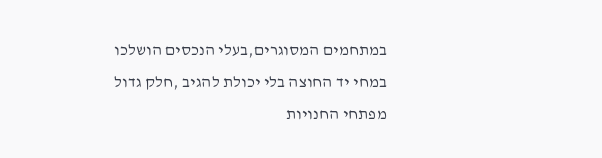במתחמים המסוגרים,בעלי הנכסים הושלכו במחי יד החוצה בלי יכולת להגיב ,חלק גדול מפתחי החנויות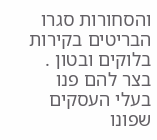והסחורות סגרו הבריטים בקירות בלוקים ובטון .
בצר להם פנו בעלי העסקים שפונו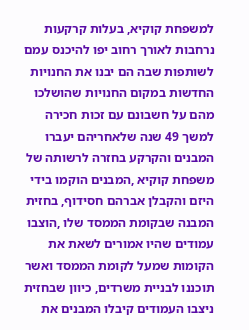למשפחת קוקיא, בעלות קרקעות נרחבות לאורך רחוב יפו להיכנס עמם לשותפות שבה הם יבנו את החנויות החדשות במקום החנויות שהושלכו מהם על חשבונם עם זכות חכירה למשך 49 שנה שלאחריהם יעברו המבנים והקרקע בחזרה לרשותה של משפחת קוקיא ,המבנים הוקמו בידי היזם והקבלן אברהם חסידוף, בחזית המבנה שבקומת הממסד שלו ,הוצבו עמודים שהיו אמורים לשאת את הקומות שמעל לקומת הממסד ואשר תוכננו לבניית משרדים, כיוון שבחזית ניצבו העמודים קיבלו המבנים את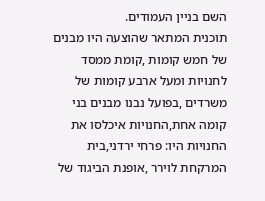השם בניין העמודים.
תוכנית המתאר שהוצעה היו מבנים של חמש קומות ,קומת ממסד לחנויות ומעל ארבע קומות של משרדים ,בפועל נבנו מבנים בני קומה אחת,החנויות איכלסו את החנויות היו: פרחי ירדני,בית המרקחת לוירר ,אופנת הביגוד של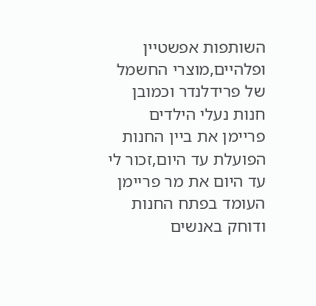השותפות אפשטיין ופלהיים,מוצרי החשמל של פרידלנדר וכמובן חנות נעלי הילדים פריימן את ביין החנות הפועלת עד היום,זכור לי עד היום את מר פריימן העומד בפתח החנות ודוחק באנשים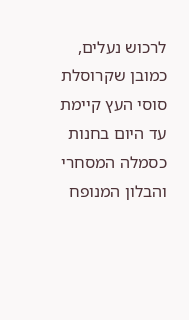לרכוש נעלים, כמובן שקרוסלת סוסי העץ קיימת עד היום בחנות כסמלה המסחרי והבלון המנופח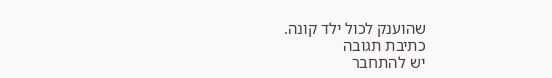שהוענק לכול ילד קונה.
כתיבת תגובה
יש להתחבר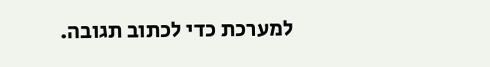למערכת כדי לכתוב תגובה.